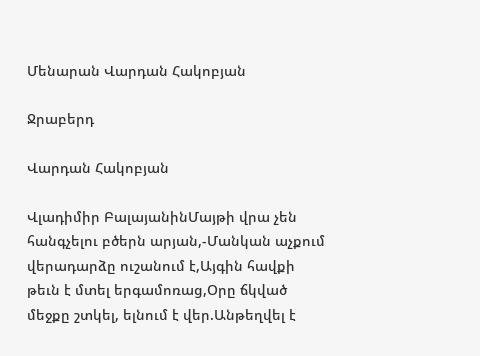Մենարան Վարդան Հակոբյան

Ջրաբերդ

Վարդան Հակոբյան

Վլադիմիր ԲալայանինՄայթի վրա չեն հանգչելու բծերն արյան,-Մանկան աչքում վերադարձը ուշանում է,Այգին հավքի թեւն է մտել երգամոռաց,Օրը ճկված մեջքը շտկել, ելնում է վեր.Անթեղվել է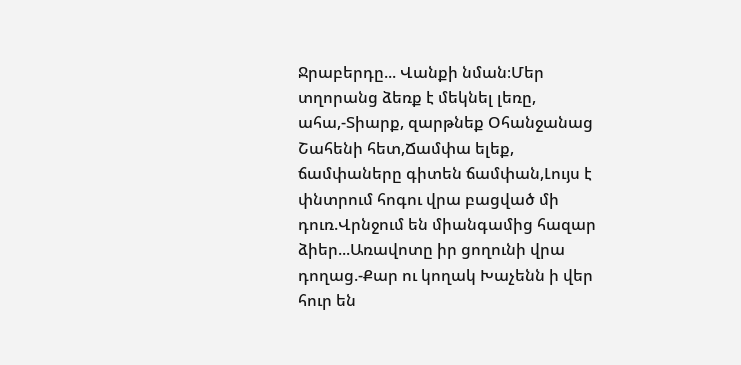Ջրաբերդը... Վանքի նման։Մեր տղորանց ձեռք է մեկնել լեռը, ահա,-Տիարք, զարթնեք Օհանջանաց Շահենի հետ,Ճամփա ելեք, ճամփաները գիտեն ճամփան,Լույս է փնտրում հոգու վրա բացված մի դուռ.Վրնջում են միանգամից հազար ձիեր...Առավոտը իր ցողունի վրա դողաց.-Քար ու կողակ Խաչենն ի վեր հուր են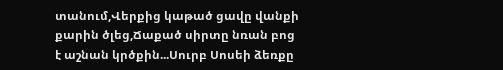տանում,Վերքից կաթած ցավը վանքի քարին ծլեց,Ճաքած սիրտը նռան բոց է աշնան կրծքին...Սուրբ Սոսեի ձեռքը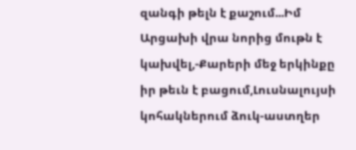զանգի թելն է քաշում...Իմ Արցախի վրա նորից մութն է կախվել,-Քարերի մեջ երկինքը իր թեւն է բացում,Լուսնալույսի կոհակներում ձուկ-աստղեր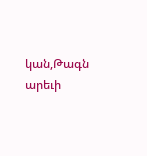կան,Թագն արեւի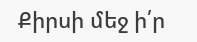Քիրսի մեջ ի՛ր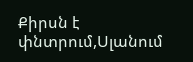Քիրսն է փնտրում,Սլանում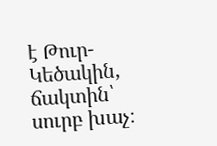է Թուր-Կեծակին, ճակտին՝ սուրբ խաչ։